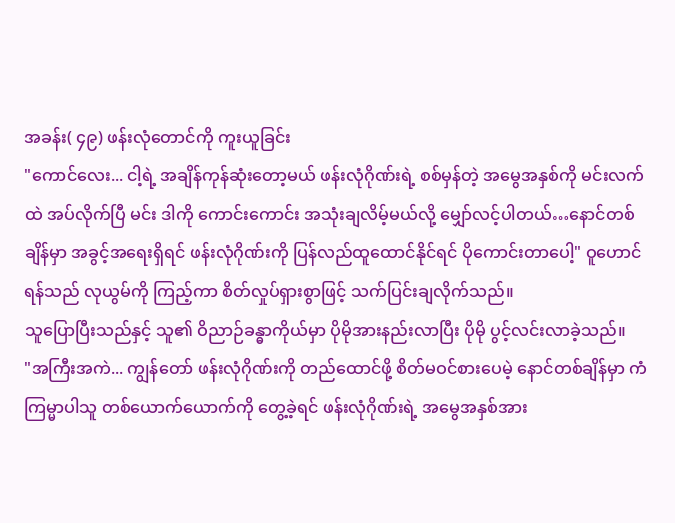အခန်း( ၄၉) ဖန်းလုံတောင်ကို ကူးယူခြင်း
"ကောင်လေး... ငါ့ရဲ့ အချိန်ကုန်ဆုံးတော့မယ် ဖန်းလုံဂိုဏ်းရဲ့ စစ်မှန်တဲ့ အမွေအနှစ်ကို မင်းလက်ထဲ အပ်လိုက်ပြီ မင်း ဒါကို ကောင်းကောင်း အသုံးချလိမ့်မယ်လို့ မျှော်လင့်ပါတယ်…နောင်တစ်ချိန်မှာ အခွင့်အရေးရှိရင် ဖန်းလုံဂိုဏ်းကို ပြန်လည်ထူထောင်နိုင်ရင် ပိုကောင်းတာပေါ့" ဝူဟောင်ရန်သည် လုယွမ်ကို ကြည့်ကာ စိတ်လှုပ်ရှားစွာဖြင့် သက်ပြင်းချလိုက်သည်။
သူပြောပြီးသည်နှင့် သူ၏ ဝိညာဉ်ခန္ဓာကိုယ်မှာ ပိုမိုအားနည်းလာပြီး ပိုမို ပွင့်လင်းလာခဲ့သည်။
"အကြီးအကဲ... ကျွန်တော် ဖန်းလုံဂိုဏ်းကို တည်ထောင်ဖို့ စိတ်မဝင်စားပေမဲ့ နောင်တစ်ချိန်မှာ ကံကြမ္မာပါသူ တစ်ယောက်ယောက်ကို တွေ့ခဲ့ရင် ဖန်းလုံဂိုဏ်းရဲ့ အမွေအနှစ်အား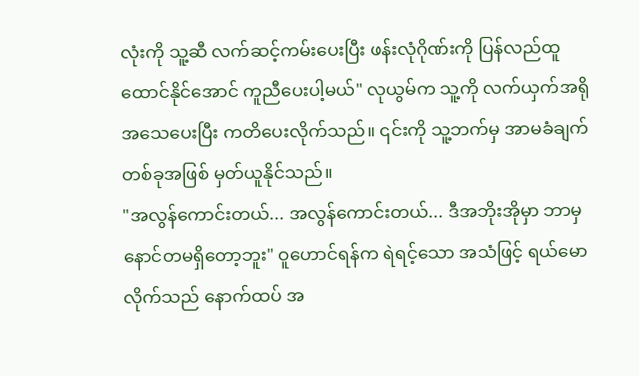လုံးကို သူ့ဆီ လက်ဆင့်ကမ်းပေးပြီး ဖန်းလုံဂိုဏ်းကို ပြန်လည်ထူထောင်နိုင်အောင် ကူညီပေးပါ့မယ်" လုယွမ်က သူ့ကို လက်ယှက်အရိုအသေပေးပြီး ကတိပေးလိုက်သည်။ ၎င်းကို သူ့ဘက်မှ အာမခံချက်တစ်ခုအဖြစ် မှတ်ယူနိုင်သည်။
"အလွန်ကောင်းတယ်... အလွန်ကောင်းတယ်... ဒီအဘိုးအိုမှာ ဘာမှ နောင်တမရှိတော့ဘူး" ဝူဟောင်ရန်က ရဲရင့်သော အသံဖြင့် ရယ်မောလိုက်သည် နောက်ထပ် အ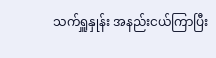သက်ရှူနှုန်း အနည်းငယ်ကြာပြီး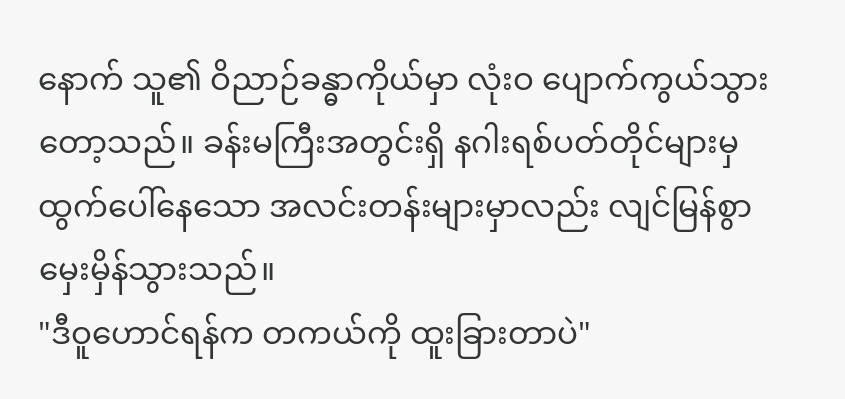နောက် သူ၏ ဝိညာဉ်ခန္ဓာကိုယ်မှာ လုံးဝ ပျောက်ကွယ်သွားတော့သည်။ ခန်းမကြီးအတွင်းရှိ နဂါးရစ်ပတ်တိုင်များမှ ထွက်ပေါ်နေသော အလင်းတန်းများမှာလည်း လျင်မြန်စွာ မှေးမှိန်သွားသည်။
"ဒီဝူဟောင်ရန်က တကယ်ကို ထူးခြားတာပဲ"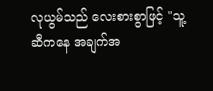လုယွမ်သည် လေးစားစွာဖြင့် "သူ့ဆီကနေ အချက်အ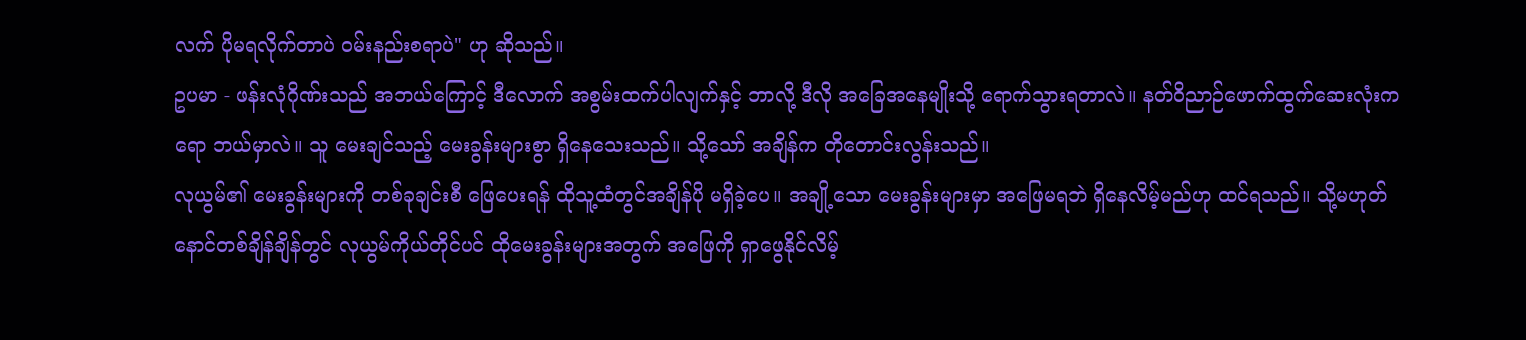လက် ပိုမရလိုက်တာပဲ ဝမ်းနည်းစရာပဲ" ဟု ဆိုသည်။
ဥပမာ - ဖန်းလုံဂိုဏ်းသည် အဘယ်ကြောင့် ဒီလောက် အစွမ်းထက်ပါလျက်နှင့် ဘာလို့ ဒီလို အခြေအနေမျိုးသို့ ရောက်သွားရတာလဲ။ နတ်ဝိညာဉ်ဖောက်ထွက်ဆေးလုံးကရော ဘယ်မှာလဲ။ သူ မေးချင်သည့် မေးခွန်းများစွာ ရှိနေသေးသည်။ သို့သော် အချိန်က တိုတောင်းလွန်းသည်။
လုယွမ်၏ မေးခွန်းများကို တစ်ခုချင်းစီ ဖြေပေးရန် ထိုသူ့ထံတွင်အချိန်ပို မရှိခဲ့ပေ။ အချို့သော မေးခွန်းများမှာ အဖြေမရဘဲ ရှိနေလိမ့်မည်ဟု ထင်ရသည်။ သို့မဟုတ် နောင်တစ်ချိန်ချိန်တွင် လုယွမ်ကိုယ်တိုင်ပင် ထိုမေးခွန်းများအတွက် အဖြေကို ရှာဖွေနိုင်လိမ့်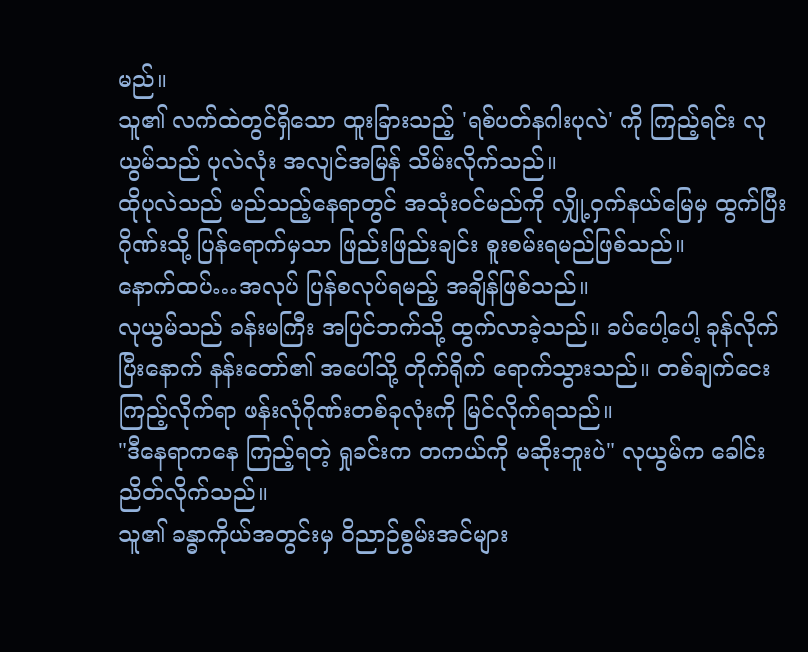မည်။
သူ၏ လက်ထဲတွင်ရှိသော ထူးခြားသည့် 'ရစ်ပတ်နဂါးပုလဲ' ကို ကြည့်ရင်း လုယွမ်သည် ပုလဲလုံး အလျင်အမြန် သိမ်းလိုက်သည်။
ထိုပုလဲသည် မည်သည့်နေရာတွင် အသုံးဝင်မည်ကို လျှို့ဝှက်နယ်မြေမှ ထွက်ပြီး ဂိုဏ်းသို့ ပြန်ရောက်မှသာ ဖြည်းဖြည်းချင်း စူးစမ်းရမည်ဖြစ်သည်။
နောက်ထပ်…အလုပ် ပြန်စလုပ်ရမည့် အချိန်ဖြစ်သည်။
လုယွမ်သည် ခန်းမကြီး အပြင်ဘက်သို့ ထွက်လာခဲ့သည်။ ခပ်ပေါ့ပေါ့ ခုန်လိုက်ပြီးနောက် နန်းတော်၏ အပေါ်သို့ တိုက်ရိုက် ရောက်သွားသည်။ တစ်ချက်ငေးကြည့်လိုက်ရာ ဖန်းလုံဂိုဏ်းတစ်ခုလုံးကို မြင်လိုက်ရသည်။
"ဒီနေရာကနေ ကြည့်ရတဲ့ ရှုခင်းက တကယ်ကို မဆိုးဘူးပဲ" လုယွမ်က ခေါင်းညိတ်လိုက်သည်။
သူ၏ ခန္ဓာကိုယ်အတွင်းမှ ဝိညာဉ်စွမ်းအင်များ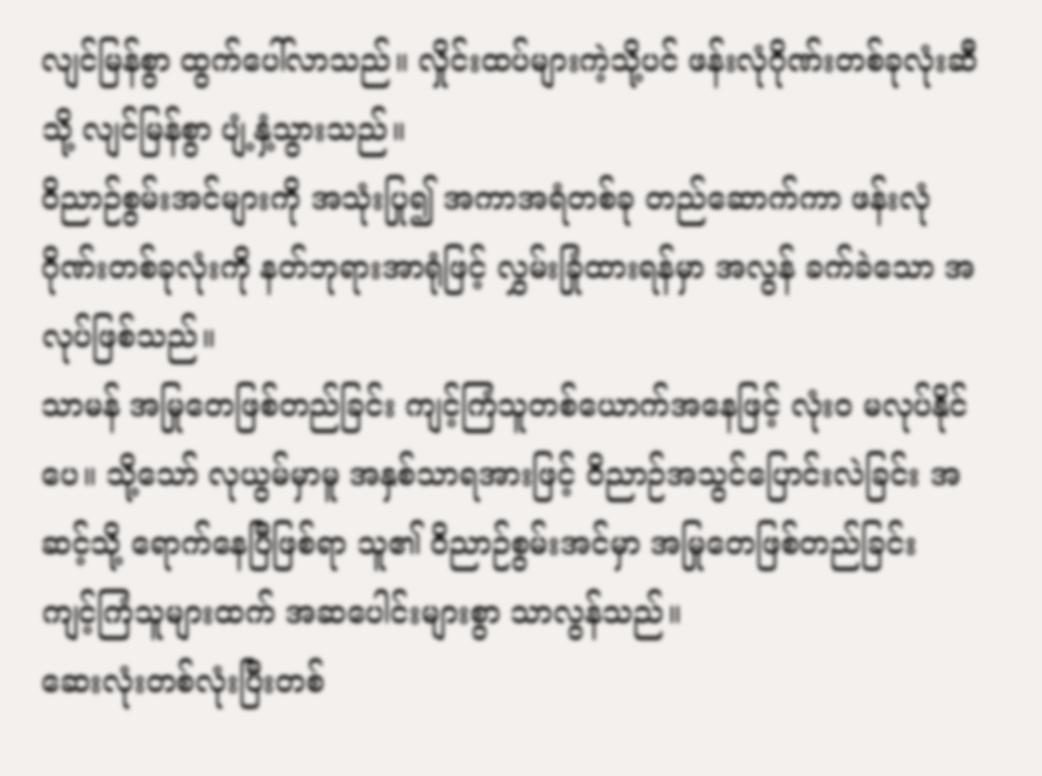လျင်မြန်စွာ ထွက်ပေါ်လာသည်။ လှိုင်းထပ်များကဲ့သို့ပင် ဖန်းလုံဂိုဏ်းတစ်ခုလုံးဆီသို့ လျင်မြန်စွာ ပျံ့နှံ့သွားသည်။
ဝိညာဉ်စွမ်းအင်များကို အသုံးပြု၍ အကာအရံတစ်ခု တည်ဆောက်ကာ ဖန်းလုံဂိုဏ်းတစ်ခုလုံးကို နတ်ဘုရားအာရုံဖြင့် လွှမ်းခြုံထားရန်မှာ အလွန် ခက်ခဲသော အလုပ်ဖြစ်သည်။
သာမန် အမြုတေဖြစ်တည်ခြင်း ကျင့်ကြံသူတစ်ယောက်အနေဖြင့် လုံးဝ မလုပ်နိုင်ပေ။ သို့သော် လုယွမ်မှာမူ အနှစ်သာရအားဖြင့် ဝိညာဉ်အသွင်ပြောင်းလဲခြင်း အဆင့်သို့ ရောက်နေပြီဖြစ်ရာ သူ၏ ဝိညာဉ်စွမ်းအင်မှာ အမြုတေဖြစ်တည်ခြင်း ကျင့်ကြံသူများထက် အဆပေါင်းများစွာ သာလွန်သည်။
ဆေးလုံးတစ်လုံးပြီးတစ်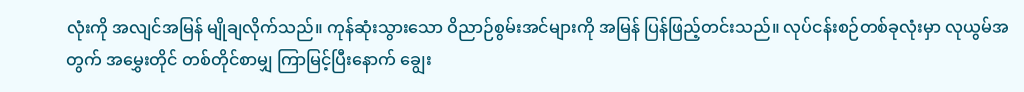လုံးကို အလျင်အမြန် မျိုချလိုက်သည်။ ကုန်ဆုံးသွားသော ဝိညာဉ်စွမ်းအင်များကို အမြန် ပြန်ဖြည့်တင်းသည်။ လုပ်ငန်းစဉ်တစ်ခုလုံးမှာ လုယွမ်အတွက် အမွှေးတိုင် တစ်တိုင်စာမျှ ကြာမြင့်ပြီးနောက် ချွေး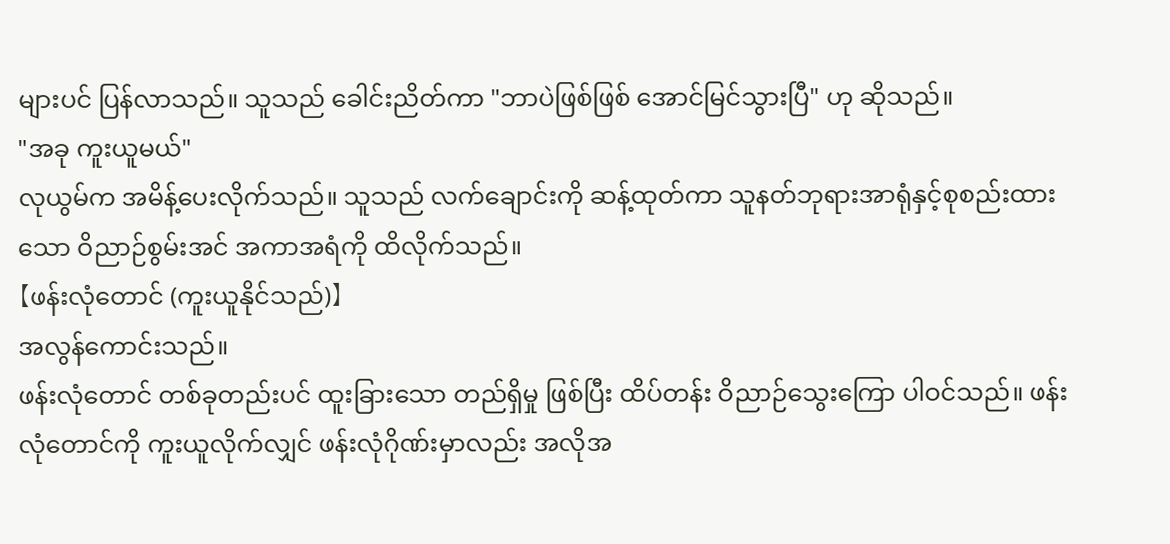များပင် ပြန်လာသည်။ သူသည် ခေါင်းညိတ်ကာ "ဘာပဲဖြစ်ဖြစ် အောင်မြင်သွားပြီ" ဟု ဆိုသည်။
"အခု ကူးယူမယ်"
လုယွမ်က အမိန့်ပေးလိုက်သည်။ သူသည် လက်ချောင်းကို ဆန့်ထုတ်ကာ သူနတ်ဘုရားအာရုံနှင့်စုစည်းထားသော ဝိညာဉ်စွမ်းအင် အကာအရံကို ထိလိုက်သည်။
【ဖန်းလုံတောင် (ကူးယူနိုင်သည်)】
အလွန်ကောင်းသည်။
ဖန်းလုံတောင် တစ်ခုတည်းပင် ထူးခြားသော တည်ရှိမှု ဖြစ်ပြီး ထိပ်တန်း ဝိညာဉ်သွေးကြော ပါဝင်သည်။ ဖန်းလုံတောင်ကို ကူးယူလိုက်လျှင် ဖန်းလုံဂိုဏ်းမှာလည်း အလိုအ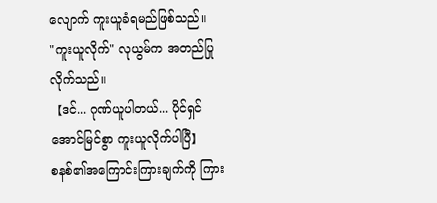လျောက် ကူးယူခံရမည်ဖြစ်သည်။
"ကူးယူလိုက်" လုယွမ်က အတည်ပြုလိုက်သည်။
【ဒင်... ဂုဏ်ယူပါတယ်... ပိုင်ရှင် အောင်မြင်စွာ ကူးယူလိုက်ပါပြီ】
စနစ်၏အကြောင်းကြားချက်ကို ကြား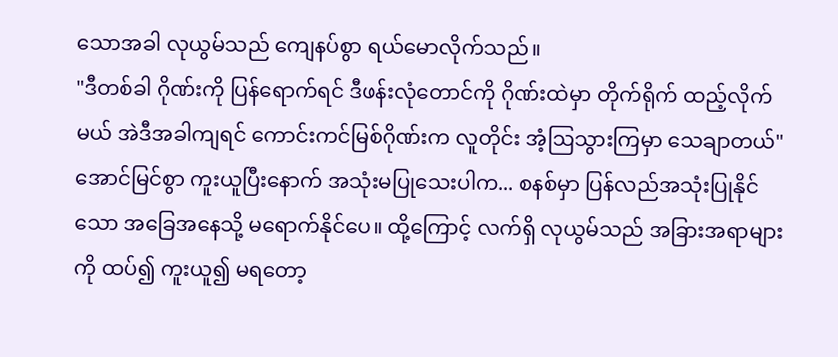သောအခါ လုယွမ်သည် ကျေနပ်စွာ ရယ်မောလိုက်သည်။
"ဒီတစ်ခါ ဂိုဏ်းကို ပြန်ရောက်ရင် ဒီဖန်းလုံတောင်ကို ဂိုဏ်းထဲမှာ တိုက်ရိုက် ထည့်လိုက်မယ် အဲဒီအခါကျရင် ကောင်းကင်မြစ်ဂိုဏ်းက လူတိုင်း အံ့ဩသွားကြမှာ သေချာတယ်"
အောင်မြင်စွာ ကူးယူပြီးနောက် အသုံးမပြုသေးပါက... စနစ်မှာ ပြန်လည်အသုံးပြုနိုင်သော အခြေအနေသို့ မရောက်နိုင်ပေ။ ထို့ကြောင့် လက်ရှိ လုယွမ်သည် အခြားအရာများကို ထပ်၍ ကူးယူ၍ မရတော့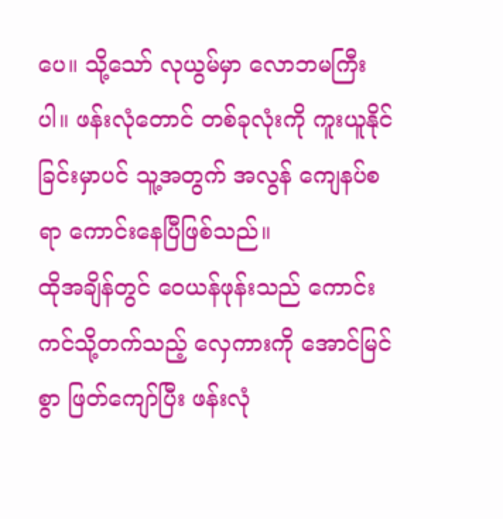ပေ။ သို့သော် လုယွမ်မှာ လောဘမကြီးပါ။ ဖန်းလုံတောင် တစ်ခုလုံးကို ကူးယူနိုင်ခြင်းမှာပင် သူ့အတွက် အလွန် ကျေနပ်စရာ ကောင်းနေပြီဖြစ်သည်။
ထိုအချိန်တွင် ဝေယန်ဖုန်းသည် ကောင်းကင်သို့တက်သည့် လှေကားကို အောင်မြင်စွာ ဖြတ်ကျော်ပြီး ဖန်းလုံ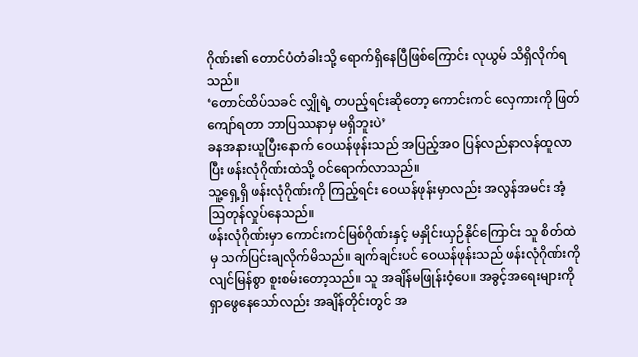ဂိုဏ်း၏ တောင်ပံတံခါးသို့ ရောက်ရှိနေပြီဖြစ်ကြောင်း လုယွမ် သိရှိလိုက်ရသည်။
‘တောင်ထိပ်သခင် လျှိုရဲ့ တပည့်ရင်းဆိုတော့ ကောင်းကင် လှေကားကို ဖြတ်ကျော်ရတာ ဘာပြဿနာမှ မရှိဘူးပဲ’
ခနအနားယူပြီးနောက် ဝေယန်ဖုန်းသည် အပြည့်အဝ ပြန်လည်နာလန်ထူလာပြီး ဖန်းလုံဂိုဏ်းထဲသို့ ဝင်ရောက်လာသည်။
သူ့ရှေ့ရှိ ဖန်းလုံဂိုဏ်းကို ကြည့်ရင်း ဝေယန်ဖုန်းမှာလည်း အလွန်အမင်း အံ့ဩတုန်လှုပ်နေသည်။
ဖန်းလုံဂိုဏ်းမှာ ကောင်းကင်မြစ်ဂိုဏ်းနှင့် မနှိုင်းယှဉ်နိုင်ကြောင်း သူ စိတ်ထဲမှ သက်ပြင်းချလိုက်မိသည်။ ချက်ချင်းပင် ဝေယန်ဖုန်းသည် ဖန်းလုံဂိုဏ်းကို လျင်မြန်စွာ စူးစမ်းတော့သည်။ သူ အချိန်မဖြုန်းဝံ့ပေ။ အခွင့်အရေးများကို ရှာဖွေနေသော်လည်း အချိန်တိုင်းတွင် အ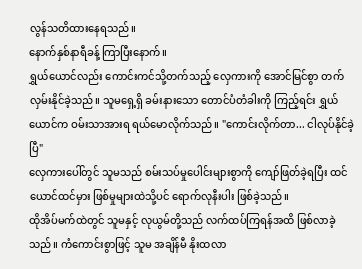လွန်သတိထားနေရသည်။
နောက်နှစ်နာရီခန့် ကြာပြီးနောက်။
ရွှယ်ယောင်လည်း ကောင်းကင်သို့တက်သည့် လှေကားကို အောင်မြင်စွာ တက်လှမ်းနိုင်ခဲ့သည်။ သူမရှေ့ရှိ ခမ်းနားသော တောင်ပံတံခါးကို ကြည့်ရင်း ရွှယ်ယောင်က ဝမ်းသာအားရ ရယ်မောလိုက်သည်။ "ကောင်းလိုက်တာ... ငါလုပ်နိုင်ခဲ့ပြီ"
လှေကားပေါ်တွင် သူမသည် စမ်းသပ်မှုပေါင်းများစွာကို ကျော်ဖြတ်ခဲ့ရပြီး ထင်ယောင်ထင်မှား ဖြစ်မှုများထဲသို့ပင် ရောက်လုနီးပါး ဖြစ်ခဲ့သည်။
ထိုအိပ်မက်ထဲတွင် သူမနှင့် လုယွမ်တို့သည် လက်ထပ်ကြရန်အထိ ဖြစ်လာခဲ့သည်။ ကံကောင်းစွာဖြင့် သူမ အချိန်မီ နိုးထလာ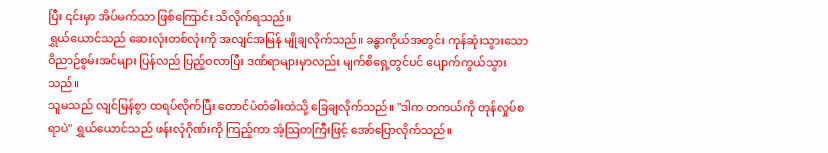ပြီး ၎င်းမှာ အိပ်မက်သာ ဖြစ်ကြောင်း သိလိုက်ရသည်။
ရွှယ်ယောင်သည် ဆေးလုံးတစ်လုံးကို အလျင်အမြန် မျိုချလိုက်သည်။ ခန္ဓာကိုယ်အတွင်း ကုန်ဆုံးသွားသော ဝိညာဉ်စွမ်းအင်များ ပြန်လည် ပြည့်ဝလာပြီး ဒဏ်ရာများမှာလည်း မျက်စိရှေ့တွင်ပင် ပျောက်ကွယ်သွားသည်။
သူမသည် လျင်မြန်စွာ ထရပ်လိုက်ပြီး တောင်ပံတံခါးထဲသို့ ခြေချလိုက်သည်။ "ဒါက တကယ်ကို တုန်လှုပ်စရာပဲ" ရွှယ်ယောင်သည် ဖန်းလုံဂိုဏ်းကို ကြည့်ကာ အံ့ဩတကြီးဖြင့် အော်ပြောလိုက်သည်။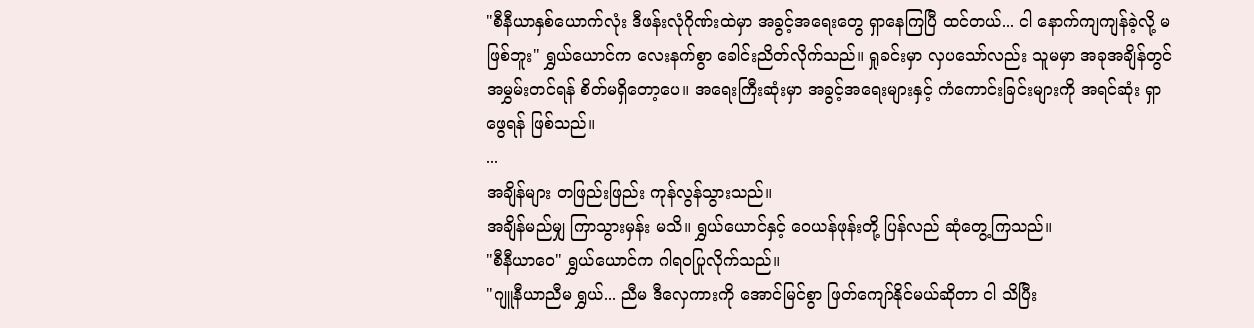"စီနီယာနှစ်ယောက်လုံး ဒီဖန်းလုံဂိုဏ်းထဲမှာ အခွင့်အရေးတွေ ရှာနေကြပြီ ထင်တယ်... ငါ နောက်ကျကျန်ခဲ့လို့ မဖြစ်ဘူး" ရွှယ်ယောင်က လေးနက်စွာ ခေါင်းညိတ်လိုက်သည်။ ရှုခင်းမှာ လှပသော်လည်း သူမမှာ အခုအချိန်တွင် အမွှမ်းတင်ရန် စိတ်မရှိတော့ပေ။ အရေးကြီးဆုံးမှာ အခွင့်အရေးများနှင့် ကံကောင်းခြင်းများကို အရင်ဆုံး ရှာဖွေရန် ဖြစ်သည်။
...
အချိန်များ တဖြည်းဖြည်း ကုန်လွန်သွားသည်။
အချိန်မည်မျှ ကြာသွားမှန်း မသိ။ ရွှယ်ယောင်နှင့် ဝေယန်ဖုန်းတို့ ပြန်လည် ဆုံတွေ့ကြသည်။
"စီနီယာဝေ" ရွှယ်ယောင်က ဂါရဝပြုလိုက်သည်။
"ဂျူနီယာညီမ ရွှယ်... ညီမ ဒီလှေကားကို အောင်မြင်စွာ ဖြတ်ကျော်နိုင်မယ်ဆိုတာ ငါ သိပြီး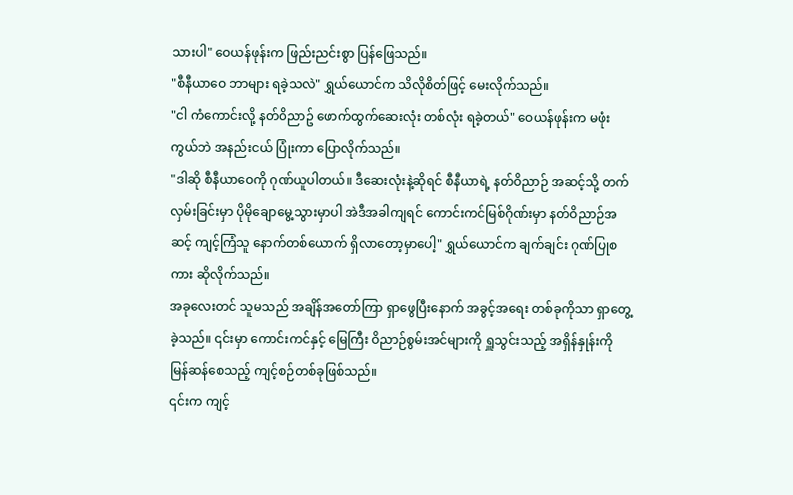သားပါ" ဝေယန်ဖုန်းက ဖြည်းညင်းစွာ ပြန်ဖြေသည်။
"စီနီယာဝေ ဘာများ ရခဲ့သလဲ" ရွှယ်ယောင်က သိလိုစိတ်ဖြင့် မေးလိုက်သည်။
"ငါ ကံကောင်းလို့ နတ်၀ိညာဥ် ဖောက်ထွက်ဆေးလုံး တစ်လုံး ရခဲ့တယ်" ဝေယန်ဖုန်းက မဖုံးကွယ်ဘဲ အနည်းငယ် ပြုံးကာ ပြောလိုက်သည်။
"ဒါဆို စီနီယာဝေကို ဂုဏ်ယူပါတယ်။ ဒီဆေးလုံးနဲ့ဆိုရင် စီနီယာရဲ့ နတ်ဝိညာဉ် အဆင့်သို့ တက်လှမ်းခြင်းမှာ ပိုမိုချောမွေ့သွားမှာပါ အဲဒီအခါကျရင် ကောင်းကင်မြစ်ဂိုဏ်းမှာ နတ်ဝိညာဉ်အဆင့် ကျင့်ကြံသူ နောက်တစ်ယောက် ရှိလာတော့မှာပေါ့" ရွှယ်ယောင်က ချက်ချင်း ဂုဏ်ပြုစကား ဆိုလိုက်သည်။
အခုလေးတင် သူမသည် အချိန်အတော်ကြာ ရှာဖွေပြီးနောက် အခွင့်အရေး တစ်ခုကိုသာ ရှာတွေ့ခဲ့သည်။ ၎င်းမှာ ကောင်းကင်နှင့် မြေကြီး ဝိညာဉ်စွမ်းအင်များကို ရှူသွင်းသည့် အရှိန်နှုန်းကို မြန်ဆန်စေသည့် ကျင့်စဉ်တစ်ခုဖြစ်သည်။
၎င်းက ကျင့်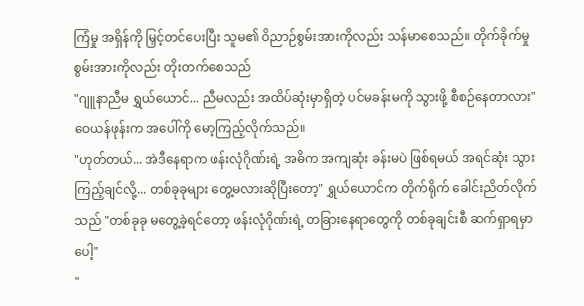ကြံမှု အရှိန်ကို မြှင့်တင်ပေးပြီး သူမ၏ ဝိညာဉ်စွမ်းအားကိုလည်း သန်မာစေသည်။ တိုက်ခိုက်မှု စွမ်းအားကိုလည်း တိုးတက်စေသည်
"ဂျူနာညီမ ရွှယ်ယောင်... ညီမလည်း အထိပ်ဆုံးမှာရှိတဲ့ ပင်မခန်းမကို သွားဖို့ စီစဉ်နေတာလား" ဝေယန်ဖုန်းက အပေါ်ကို မော့ကြည့်လိုက်သည်။
"ဟုတ်တယ်... အဲဒီနေရာက ဖန်းလုံဂိုဏ်းရဲ့ အဓိက အကျဆုံး ခန်းမပဲ ဖြစ်ရမယ် အရင်ဆုံး သွားကြည့်ချင်လို့... တစ်ခုခုများ တွေ့မလားဆိုပြီးတော့" ရွှယ်ယောင်က တိုက်ရိုက် ခေါင်းညိတ်လိုက်သည် "တစ်ခုခု မတွေ့ခဲ့ရင်တော့ ဖန်းလုံဂိုဏ်းရဲ့ တခြားနေရာတွေကို တစ်ခုချင်းစီ ဆက်ရှာရမှာပေါ့"
"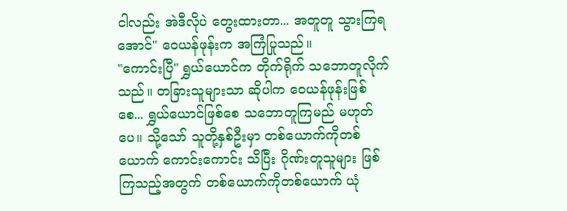ငါလည်း အဲဒီလိုပဲ တွေးထားတာ... အတူတူ သွားကြရအောင်" ဝေယန်ဖုန်းက အကြံပြုသည်။
"ကောင်းပြီ" ရွှယ်ယောင်က တိုက်ရိုက် သဘောတူလိုက်သည်။ တခြားသူများသာ ဆိုပါက ဝေယန်ဖုန်းဖြစ်စေ... ရွှယ်ယောင်ဖြစ်စေ သဘောတူကြမည် မဟုတ်ပေ။ သို့သော် သူတို့နှစ်ဦးမှာ တစ်ယောက်ကိုတစ်ယောက် ကောင်းကောင်း သိပြီး ဂိုဏ်းတူသူများ ဖြစ်ကြသည့်အတွက် တစ်ယောက်ကိုတစ်ယောက် ယုံ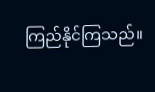ကြည်နိုင်ကြသည်။